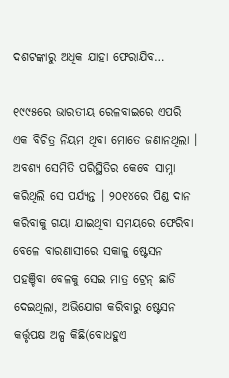ଦଶଟଙ୍କାରୁ ଅଧିକ ଯାହା ଫେରାଯିବ…

୧୯୯୫ରେ ଭାରତୀୟ ରେଳବାଇରେ ଏପରି ଏକ ବିଚିତ୍ର ନିୟମ ଥିବା ମୋତେ ଜଣାନଥିଲା । ଅବଶ୍ୟ ସେମିତି ପରିସ୍ଥିତିର କେବେ ସାମ୍ନା କରିଥିଲି ସେ ପର୍ଯ୍ୟନ୍ତ । ୨୦୧୪ରେ ପିଣ୍ଡ ଦାନ କରିବାକୁ ଗୟା ଯାଇଥିବା ସମୟରେ ଫେରିବା ବେଳେ ବାରଣାସୀରେ ସକାଳୁ ଷ୍ଟେସନ ପହଞ୍ଚିବା ବେଳକୁ ସେଇ ମାତ୍ର ଟ୍ରେନ୍ ଛାଡି ଦେଇଥିଲା, ଅଭିଯୋଗ କରିବାରୁ ଷ୍ଟେସନ କର୍ତ୍ତୃପକ୍ଷ ଅଳ୍ପ କିଛି(ବୋଧହୁଏ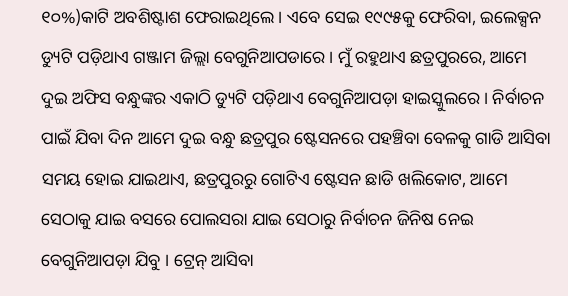୧୦%)କାଟି ଅବଶିଷ୍ଟାଶ ଫେରାଇଥିଲେ । ଏବେ ସେଇ ୧୯୯୫କୁ ଫେରିବା, ଇଲେକ୍ସନ ଡ୍ୟୁଟି ପଡ଼ିଥାଏ ଗଞ୍ଜାମ ଜିଲ୍ଲା ବେଗୁନିଆପଡାରେ । ମୁଁ ରହୁଥାଏ ଛତ୍ରପୁରରେ, ଆମେ ଦୁଇ ଅଫିସ ବନ୍ଧୁଙ୍କର ଏକାଠି ଡ୍ୟୁଟି ପଡ଼ିଥାଏ ବେଗୁନିଆପଡ଼ା ହାଇସ୍କୁଲରେ । ନିର୍ବାଚନ ପାଇଁ ଯିବା ଦିନ ଆମେ ଦୁଇ ବନ୍ଧୁ ଛତ୍ରପୁର ଷ୍ଟେସନରେ ପହଞ୍ଚିବା ବେଳକୁ ଗାଡି ଆସିବା ସମୟ ହୋଇ ଯାଇଥାଏ, ଛତ୍ରପୁରରୁ ଗୋଟିଏ ଷ୍ଟେସନ ଛାଡି ଖଲିକୋଟ, ଆମେ ସେଠାକୁ ଯାଇ ବସରେ ପୋଲସରା ଯାଇ ସେଠାରୁ ନିର୍ବାଚନ ଜିନିଷ ନେଇ ବେଗୁନିଆପଡ଼ା ଯିବୁ । ଟ୍ରେନ୍ ଆସିବା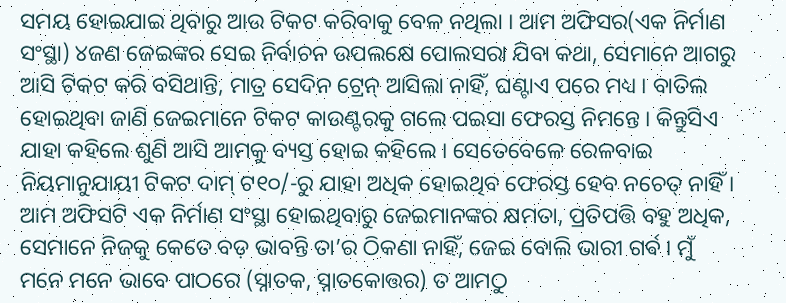ସମୟ ହୋଇଯାଇ ଥିବାରୁ ଆଉ ଟିକଟ କରିବାକୁ ବେଳ ନଥିଲା । ଆମ ଅଫିସର(ଏକ ନିର୍ମାଣ ସଂସ୍ଥା) ୪ଜଣ ଜେଇଙ୍କର ସେଇ ନିର୍ବାଚନ ଉପଲକ୍ଷେ ପୋଲସରା ଯିବା କଥା, ସେମାନେ ଆଗରୁ ଆସି ଟିକଟ କରି ବସିଥାନ୍ତି, ମାତ୍ର ସେଦିନ ଟ୍ରେନ୍ ଆସିଲା ନାହିଁ, ଘଣ୍ଟାଏ ପରେ ମଧ୍ୟ । ବାତିଲ ହୋଇଥିବା ଜାଣି ଜେଇମାନେ ଟିକଟ କାଉଣ୍ଟରକୁ ଗଲେ ପଇସା ଫେରସ୍ତ ନିମନ୍ତେ । କିନ୍ତୁସିଏ ଯାହା କହିଲେ ଶୁଣି ଆସି ଆମକୁ ବ୍ୟସ୍ତ ହୋଇ କହିଲେ । ସେତେବେଳେ ରେଳବାଇ ନିୟମାନୁଯାୟୀ ଟିକଟ ଦାମ୍ ଟ୧୦/-ରୁ ଯାହା ଅଧିକ ହୋଇଥିବ ଫେରସ୍ତ ହେବ ନଚେତ୍ ନାହିଁ । ଆମ ଅଫିସଟି ଏକ ନିର୍ମାଣ ସଂସ୍ଥା ହୋଇଥିବାରୁ ଜେଇମାନଙ୍କର କ୍ଷମତା, ପ୍ରତିପତ୍ତି ବହୁ ଅଧିକ, ସେମାନେ ନିଜକୁ କେତେ ବଡ଼ ଭାବନ୍ତି ତା’ର ଠିକଣା ନାହିଁ, ଜେଇ ବୋଲି ଭାରୀ ଗର୍ଵ । ମୁଁ ମନେ ମନେ ଭାବେ ପାଠରେ (ସ୍ନାତକ, ସ୍ନାତକୋତ୍ତର) ତ ଆମଠୁ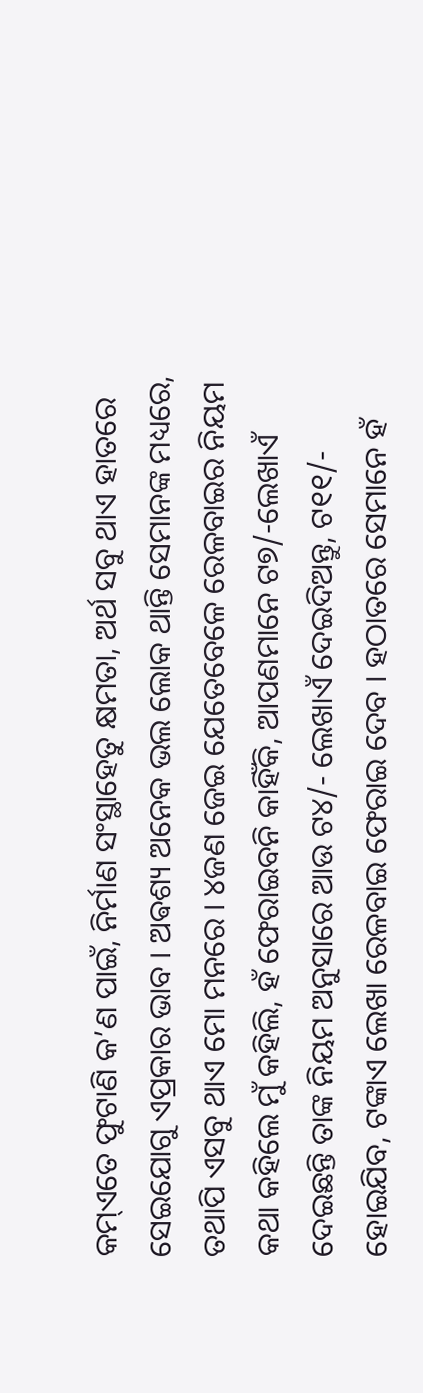କମ୍ଏତେ ଫୁଟାଣି କ’ଣ ପାଇଁ, ନିର୍ମାଣ ସଂସ୍ଥାହେତୁ କ୍ଷମତା, ଅର୍ଥ ସବୁ ଥାଏ ହାତରେ ସେଇଯୋଗୁ ଏପ୍ରକାର ଭାବ । ଅଵଶ୍ୟ ଅନେକ ଭଲ ଲୋକ ଥାନ୍ତି ସେମାନଙ୍କ ମଧ୍ୟରେ, ତଥାପି ଏସବୁ ଥାଏ ମୋ ମନରେ । ୪ଜଣ ଜେଇ ଯେତେବେଳେ ରେଳବାଇର ନିୟମ କଥା କହିଲେ ମୁଁ କହିଲି, ହଁ ଫେରାଇବନି କାହିଁକି, ଆପଣମାନେ ଟ୭/-ଲେଖାଏଁ ଦେଇଛନ୍ତି ତାଙ୍କ ନିୟମ ଅନୁସାରେ ଆଉ ଟ୪/- ଲେଖାଏଁ ଦେଇଦିଅନ୍ତୁ, ଟ୧୧/- ହୋଇଯିବ, ଟଙ୍କାଏ ଲେଖା ରେଳବାଇ ଫେରାଇ ଦେବ । ହଠାତରେ ସେମାନେ ହଁ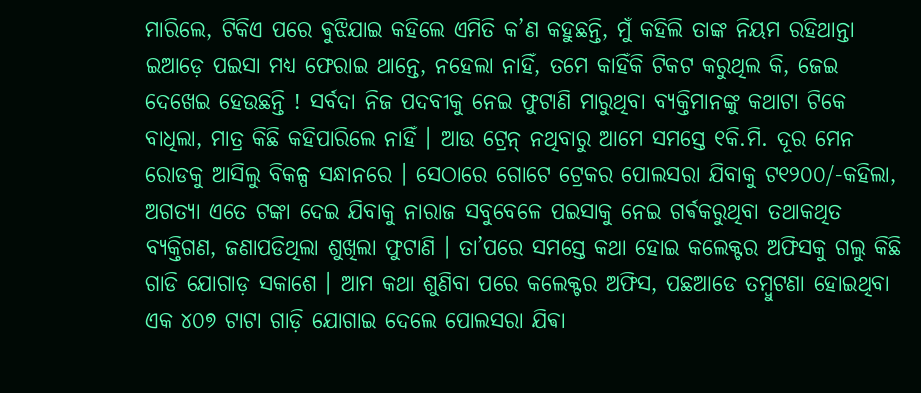ମାରିଲେ, ଟିକିଏ ପରେ ଵୁଝିଯାଇ କହିଲେ ଏମିତି କ’ଣ କହୁଛନ୍ତି, ମୁଁ କହିଲି ତାଙ୍କ ନିୟମ ରହିଥାନ୍ତା ଇଆଡ଼େ ପଇସା ମଧ୍ୟ ଫେରାଇ ଥାନ୍ତେ, ନହେଲା ନାହିଁ, ତମେ କାହିଁକି ଟିକଟ କରୁଥିଲ କି, ଜେଇ ଦେଖେଇ ହେଉଛନ୍ତି ! ସର୍ବଦା ନିଜ ପଦବୀକୁ ନେଇ ଫୁଟାଣି ମାରୁଥିବା ବ୍ୟକ୍ତିମାନଙ୍କୁ କଥାଟା ଟିକେ ବାଧିଲା, ମାତ୍ର କିଛି କହିପାରିଲେ ନାହିଁ । ଆଉ ଟ୍ରେନ୍ ନଥିବାରୁ ଆମେ ସମସ୍ତେ ୧କି.ମି. ଦୂର ମେନ ରୋଡକୁ ଆସିଲୁ ବିକଳ୍ପ ସନ୍ଧାନରେ । ସେଠାରେ ଗୋଟେ ଟ୍ରେକର ପୋଲସରା ଯିବାକୁ ଟ୧୨୦୦/-କହିଲା, ଅଗତ୍ୟା ଏତେ ଟଙ୍କା ଦେଇ ଯିବାକୁ ନାରାଜ ସବୁବେଳେ ପଇସାକୁ ନେଇ ଗର୍ଵକରୁଥିବା ତଥାକଥିତ ବ୍ୟକ୍ତିଗଣ, ଜଣାପଡିଥିଲା ଶୁଖିଲା ଫୁଟାଣି । ତା’ପରେ ସମସ୍ତେ କଥା ହୋଇ କଲେକ୍ଟର ଅଫିସକୁ ଗଲୁ କିଛି ଗାଡି ଯୋଗାଡ଼ ସକାଶେ । ଆମ କଥା ଶୁଣିବା ପରେ କଲେକ୍ଟର ଅଫିସ, ପଛଆଡେ ତମ୍ବୁଟଣା ହୋଇଥିବା ଏକ ୪୦୭ ଟାଟା ଗାଡ଼ି ଯୋଗାଇ ଦେଲେ ପୋଲସରା ଯିଵା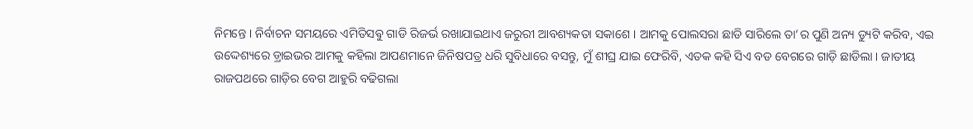ନିମନ୍ତେ । ନିର୍ବାଚନ ସମୟରେ ଏମିତିସଵୁ ଗାଡି ରିଜର୍ଭ ରଖାଯାଇଥାଏ ଜରୁରୀ ଆବଶ୍ୟକତା ସକାଶେ । ଆମକୁ ପୋଲସରା ଛାଡି ସାରିଲେ ତା’ର ପୁଣି ଅନ୍ୟ ଡ୍ୟୁଟି କରିବ, ଏଇ ଉଦ୍ଦେଶ୍ୟରେ ଡ଼୍ରାଇଭର ଆମକୁ କହିଲା ଆପଣମାନେ ଜିନିଷପତ୍ର ଧରି ସୁବିଧାରେ ବସନ୍ତୁ, ମୁଁ ଶୀଘ୍ର ଯାଇ ଫେରିବି, ଏତକ କହି ସିଏ ବଡ ବେଗରେ ଗାଡ଼ି ଛାଡିଲା । ଜାତୀୟ ରାଜପଥରେ ଗାଡ଼ିର ବେଗ ଆହୁରି ବଢିଗଲା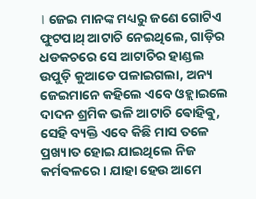। ଜେଇ ମାନଙ୍କ ମଧ୍ୟରୁ ଜଣେ ଗୋଟିଏ ଫୁଟପାଥ୍ ଆଟାଚି ନେଇଥିଲେ, ଗାଡ଼ିର ଧଡକଚରେ ସେ ଆଟାଚିର ହାଣ୍ଡଲ ଉପୁଡ଼ି କୁଆଡେ ପଳାଇଗଲା, ଅନ୍ୟ ଜେଇମାନେ କହିଲେ ଏବେ ଓହ୍ଲାଇଲେ ଦାଦନ ଶ୍ରମିକ ଭଳି ଆଟାଚି ଵୋହିଵୁ, ସେହି ବ୍ୟକ୍ତି ଏବେ କିଛି ମାସ ତଳେ ପ୍ରଖ୍ୟାତ ହୋଇ ଯାଇଥିଲେ ନିଜ କର୍ମଵଳରେ । ଯାହା ହେଉ ଆମେ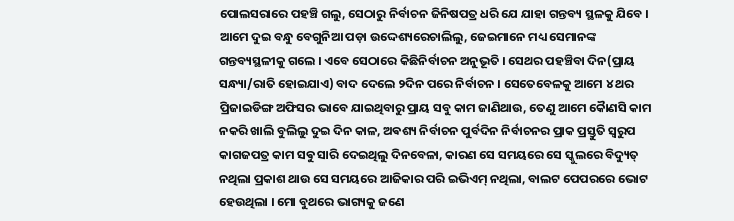ପୋଲସରାରେ ପହଞ୍ଚି ଗଲୁ, ସେଠାରୁ ନିର୍ବାଚନ ଜିନିଷପତ୍ର ଧରି ଯେ ଯାହା ଗନ୍ତବ୍ୟ ସ୍ଥଳକୁ ଯିବେ । ଆମେ ଦୁଇ ବନ୍ଧୁ ବେଗୁନିଆ ପଡ଼ା ଉଦ୍ଦେଶ୍ୟରେଚାଲିଲୁ, ଜେଇମାନେ ମଧ୍ୟ ସେମାନଙ୍କ ଗନ୍ତବ୍ୟସ୍ଥଳୀକୁ ଗଲେ । ଏବେ ସେଠାରେ କିଛିନିର୍ବାଚନ ଅନୁଭୂତି । ସେଥର ପହଞ୍ଚିବା ଦିନ(ପ୍ରାୟ ସନ୍ଧ୍ୟା/ରାତି ହୋଇଯାଏ) ବାଦ ଦେଲେ ୨ଦିନ ପରେ ନିର୍ବାଚନ । ସେତେବେଳକୁ ଆମେ ୪ ଥର ପ୍ରିଜାଇଡିଙ୍ଗ ଅଫିସର ଭାବେ ଯାଇଥିବାରୁ ପ୍ରାୟ ସବୁ କାମ ଜାଣିଥାଉ, ତେଣୁ ଆମେ କୈାଣସି କାମ ନକରି ଖାଲି ବୁଲିଲୁ ଦୁଇ ଦିନ କାଳ, ଅଵଶ୍ୟ ନିର୍ବାଚନ ପୁର୍ବଦିନ ନିର୍ବାଚନର ପ୍ରାକ ପ୍ରସ୍ତୁତି ସ୍ବରୁପ କାଗଜପତ୍ର କାମ ସଵୁ ସାରି ଦେଇଥିଲୁ ଦିନବେଳା, କାରଣ ସେ ସମୟରେ ସେ ସ୍କୁଲରେ ବିଦ୍ୟୁତ୍ ନଥିଲା ପ୍ରକାଶ ଥାଉ ସେ ସମୟରେ ଆଜିକାର ପରି ଇଭିଏମ୍ ନଥିଲା, ବାଲଟ ପେପରରେ ଭୋଟ ହେଉଥିଲା । ମୋ ବୁଥରେ ଭାଗ୍ୟକୁ ଜଣେ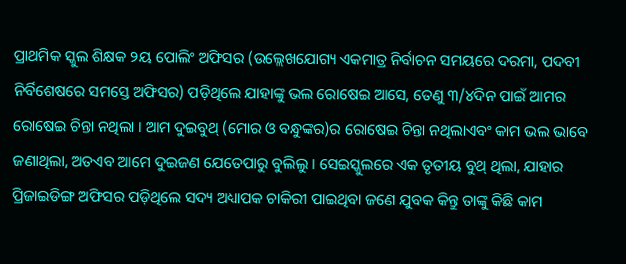ପ୍ରାଥମିକ ସ୍କୁଲ ଶିକ୍ଷକ ୨ୟ ପୋଲିଂ ଅଫିସର (ଉଲ୍ଲେଖଯୋଗ୍ୟ ଏକମାତ୍ର ନିର୍ବାଚନ ସମୟରେ ଦରମା, ପଦବୀ ନିର୍ବିଶେଷରେ ସମସ୍ତେ ଅଫିସର) ପଡ଼ିଥିଲେ ଯାହାଙ୍କୁ ଭଲ ରୋଷେଇ ଆସେ, ତେଣୁ ୩/୪ଦିନ ପାଇଁ ଆମର ରୋଷେଇ ଚିନ୍ତା ନଥିଲା । ଆମ ଦୁଇବୁଥ୍ (ମୋର ଓ ବନ୍ଧୁଙ୍କର)ର ରୋଷେଇ ଚିନ୍ତା ନଥିଲାଏବଂ କାମ ଭଲ ଭାବେ ଜଣାଥିଲା, ଅତଏବ ଆମେ ଦୁଇଜଣ ଯେତେପାରୁ ବୁଲିଲୁ । ସେଇସ୍କୁଲରେ ଏକ ତୃତୀୟ ବୁଥ୍ ଥିଲା, ଯାହାର ପ୍ରିଜାଇଡିଙ୍ଗ ଅଫିସର ପଡ଼ିଥିଲେ ସଦ୍ୟ ଅଧ୍ୟାପକ ଚାକିରୀ ପାଇଥିବା ଜଣେ ଯୁବକ କିନ୍ତୁ ତାଙ୍କୁ କିଛି କାମ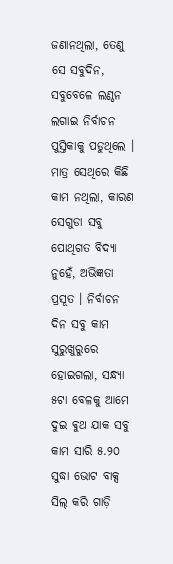ଜଣାନଥିଲା, ତେଣୁ ସେ ସବୁଦିନ, ସବୁବେଳେ ଲଣ୍ଠନ ଲଗାଇ ନିର୍ବାଚନ ପୁସ୍ତିକାକୁ ପଡୁଥିଲେ । ମାତ୍ର ସେଥିରେ କିଛି କାମ ନଥିଲା, କାରଣ ସେଗୁଡା ସବୁ ପୋଥିଗତ ବିଦ୍ୟା ନୁହେଁ, ଅଭିଜ୍ଞତା ପ୍ରସୂତ । ନିର୍ବାଚନ ଦିନ ସବୁ କାମ ସୁରୁଖୁରୁରେ ହୋଇଗଲା, ସନ୍ଧ୍ୟା ୫ଟା ବେଳକୁ ଆମେ ଦୁଇ ଵୁଥ ଯାକ ସବୁ କାମ ସାରି ୫.୨୦ ସୁଦ୍ଧା ଭୋଟ ବାକ୍ସ ସିଲ୍ କରି ଗାଡ଼ି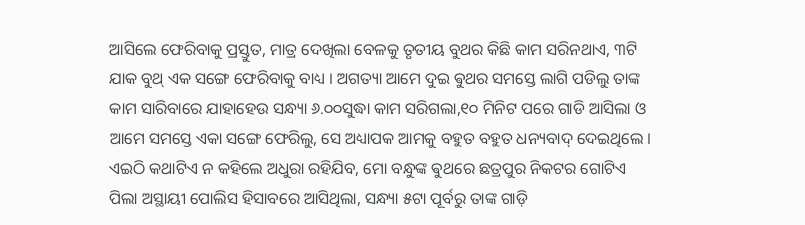ଆସିଲେ ଫେରିବାକୁ ପ୍ରସ୍ତୁତ, ମାତ୍ର ଦେଖିଲା ବେଳକୁ ତୃତୀୟ ବୁଥର କିଛି କାମ ସରିନଥାଏ, ୩ଟି ଯାକ ବୁଥ୍ ଏକ ସଙ୍ଗେ ଫେରିବାକୁ ବାଧ୍ୟ । ଅଗତ୍ୟା ଆମେ ଦୁଇ ଵୁଥର ସମସ୍ତେ ଲାଗି ପଡିଲୁ ତାଙ୍କ କାମ ସାରିବାରେ ଯାହାହେଉ ସନ୍ଧ୍ୟା ୬.୦୦ସୁଦ୍ଧା କାମ ସରିଗଲା,୧୦ ମିନିଟ ପରେ ଗାଡି ଆସିଲା ଓ ଆମେ ସମସ୍ତେ ଏକା ସଙ୍ଗେ ଫେରିଲୁ, ସେ ଅଧ୍ୟାପକ ଆମକୁ ବହୁତ ବହୁତ ଧନ୍ୟବାଦ୍ ଦେଇଥିଲେ । ଏଇଠି କଥାଟିଏ ନ କହିଲେ ଅଧୁରା ରହିଯିବ, ମୋ ବନ୍ଧୁଙ୍କ ଵୁଥରେ ଛତ୍ରପୁର ନିକଟର ଗୋଟିଏ ପିଲା ଅସ୍ଥାୟୀ ପୋଲିସ ହିସାବରେ ଆସିଥିଲା, ସନ୍ଧ୍ୟା ୫ଟା ପୂର୍ବରୁ ତାଙ୍କ ଗାଡ଼ି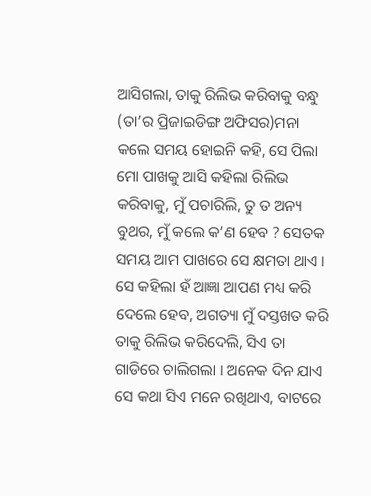ଆସିଗଲା, ତାକୁ ରିଲିଭ କରିବାକୁ ବନ୍ଧୁ (ତା’ର ପ୍ରିଜାଇଡିଙ୍ଗ ଅଫିସର)ମନା କଲେ ସମୟ ହୋଇନି କହି, ସେ ପିଲା ମୋ ପାଖକୁ ଆସି କହିଲା ରିଲିଭ କରିବାକୁ, ମୁଁ ପଚାରିଲି, ତୁ ତ ଅନ୍ୟ ବୁଥର, ମୁଁ କଲେ କ’ଣ ହେବ ? ସେତକ ସମୟ ଆମ ପାଖରେ ସେ କ୍ଷମତା ଥାଏ । ସେ କହିଲା ହଁ ଆଜ୍ଞା ଆପଣ ମଧ୍ୟ କରି ଦେଲେ ହେବ, ଅଗତ୍ୟା ମୁଁ ଦସ୍ତଖତ କରି ତାକୁ ରିଲିଭ କରିଦେଲି, ସିଏ ତା ଗାଡିରେ ଚାଲିଗଲା । ଅନେକ ଦିନ ଯାଏ ସେ କଥା ସିଏ ମନେ ରଖିଥାଏ, ବାଟରେ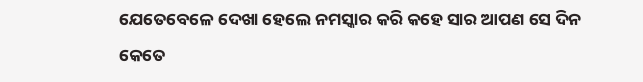ଯେତେବେଳେ ଦେଖା ହେଲେ ନମସ୍କାର କରି କହେ ସାର ଆପଣ ସେ ଦିନ କେତେ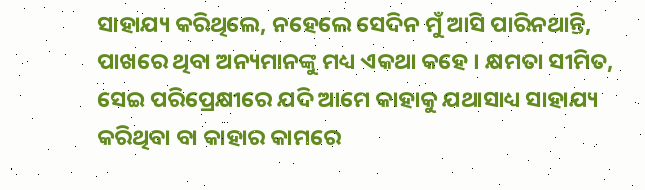ସାହାଯ୍ୟ କରିଥିଲେ, ନହେଲେ ସେଦିନ ମୁଁ ଆସି ପାରିନଥାନ୍ତି, ପାଖରେ ଥିବା ଅନ୍ୟମାନଙ୍କୁ ମଧ୍ୟ ଏକଥା କହେ । କ୍ଷମତା ସୀମିତ, ସେଇ ପରିପ୍ରେକ୍ଷୀରେ ଯଦି ଆମେ କାହାକୁ ଯଥାସାଧ୍ୟ ସାହାଯ୍ୟ କରିଥିବା ବା କାହାର କାମରେ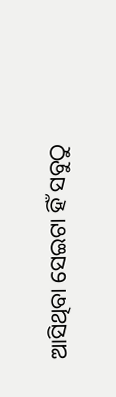ଆସିଥିବା ସେଇଟା ହିଁ ସବୁଠୁ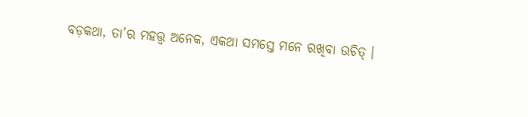ବଡ଼କଥା, ତା’ର ମହତ୍ତ୍ଵ ଅନେକ, ଏକଥା ସମସ୍ତେ ମନେ ରଖିବା ଉଚିତ୍ ।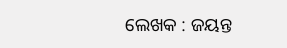ଲେଖକ : ଜୟନ୍ତ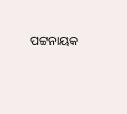ପଟ୍ଟନାୟକ